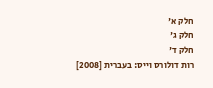חלק א'
חלק ג'
חלק ד'
רות דולורס וייס: בעברית [2008]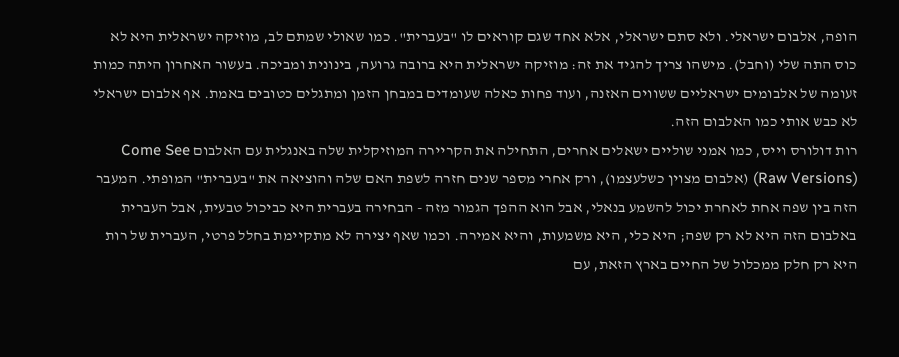הופה, אלבום ישראלי. ולא סתם ישראלי, אלא אחד שגם קוראים לו "בעברית". כמו שאולי שמתם לב, מוזיקה ישראלית היא לא כוס התה שלי (וחבל). מישהו צריך להגיד את זה: מוזיקה ישראלית היא ברובה גרועה, בינונית ומביכה. בעשור האחרון היתה כמות זעומה של אלבומים ישראליים ששווים האזנה, ועוד פחות כאלה שעומדים במבחן הזמן ומתגלים כטובים באמת. אף אלבום ישראלי לא כבש אותי כמו האלבום הזה.
רות דולורס וייס, כמו אמני שוליים ישאלים אחרים, התחילה את הקריירה המוזיקלית שלה באנגלית עם האלבום Come See (Raw Versions) (אלבום מצוין כשלעצמו), ורק אחרי מספר שנים חזרה לשפת האם שלה והוציאה את "בעברית" המופתי. המעבר הזה בין שפה אחת לאחרת יכול להשמע בנאלי, אבל הוא ההפך הגמור מזה - הבחירה בעברית היא כביכול טבעית, אבל העברית באלבום הזה היא לא רק שפה; היא כלי, היא משמעות, והיא אמירה. וכמו שאף יצירה לא מתקיימת בחלל פרטי, העברית של רות היא רק חלק ממכלול של החיים בארץ הזאת, עם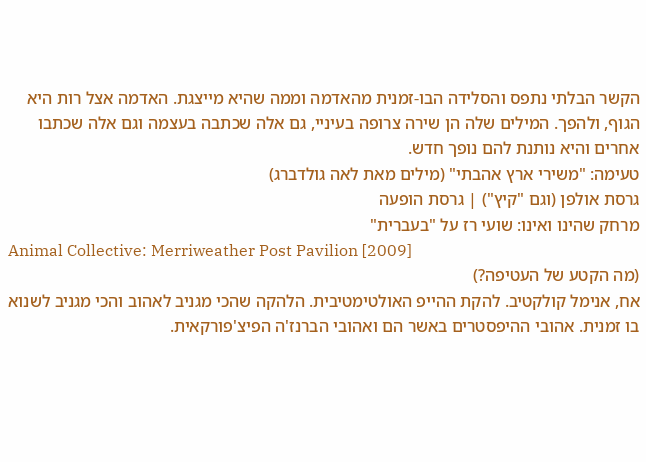הקשר הבלתי נתפס והסלידה הבו-זמנית מהאדמה וממה שהיא מייצגת. האדמה אצל רות היא הגוף, ולהפך. המילים שלה הן שירה צרופה בעיניי, גם אלה שכתבה בעצמה וגם אלה שכתבו אחרים והיא נותנת להם נופך חדש.
טעימה: "משירי ארץ אהבתי" (מילים מאת לאה גולדברג)
גרסת אולפן (וגם "קיץ") | גרסת הופעה
מרחק שהינו ואינו: שועי רז על "בעברית"
Animal Collective: Merriweather Post Pavilion [2009]
(מה הקטע של העטיפה?)
אח, אנימל קולקטיב. להקת ההייפ האולטימטיבית. הלהקה שהכי מגניב לאהוב והכי מגניב לשנוא בו זמנית. אהובי ההיפסטרים באשר הם ואהובי הברנז'ה הפיצ'פורקאית.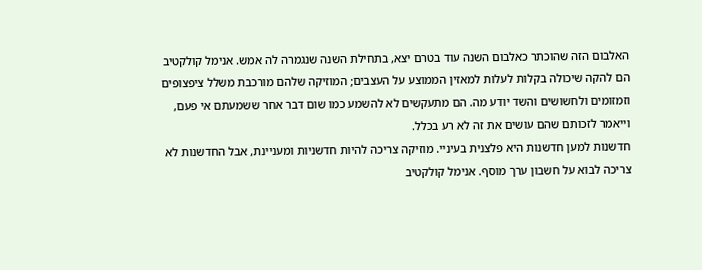האלבום הזה שהוכתר כאלבום השנה עוד בטרם יצא, בתחילת השנה שנגמרה לה אמש. אנימל קולקטיב הם להקה שיכולה בקלות לעלות למאזין הממוצע על העצבים; המוזיקה שלהם מורכבת משלל ציפצופים וזמזומים ולחשושים והשד יודע מה. הם מתעקשים לא להשמע כמו שום דבר אחר ששמעתם אי פעם, וייאמר לזכותם שהם עושים את זה לא רע בכלל.
חדשנות למען חדשנות היא פלצנית בעיניי. מוזיקה צריכה להיות חדשניות ומעניינת, אבל החדשנות לא צריכה לבוא על חשבון ערך מוסף. אנימל קולקטיב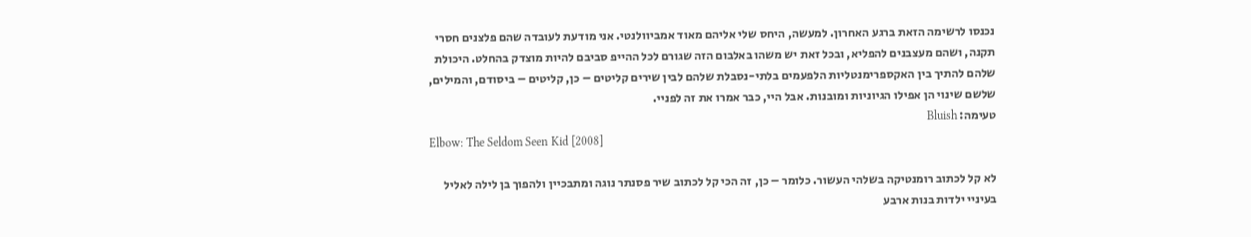נכנסו לרשימה הזאת ברגע האחרון. למעשה, היחס שלי אליהם מאוד אמביוולנטי. אני מודעת לעובדה שהם פלצנים חסרי תקנה, ושהם מעצבנים להפליא, ובכל זאת יש משהו באלבום הזה שגורם לכל ההייפ סביבם להיות מוצדק בהחלט. היכולת שלהם להתיך בין האקספרימנטליות הלפעמים בלתי-נסבלת שלהם לבין שירים קליטים – כן, קליטים – ביסודם, והמילים, שלשם שינוי הן אפילו הגיוניות ומובנות. אבל היי, כבר אמרו את זה לפניי.
טעימה: Bluish
Elbow: The Seldom Seen Kid [2008]

לא קל לכתוב רומנטיקה בשלהי העשור. כלומר – כן, זה הכי קל לכתוב שיר פסנתר נוגה ומתבכיין ולהפוך בן לילה לאליל בעיניי ילדות בנות ארבע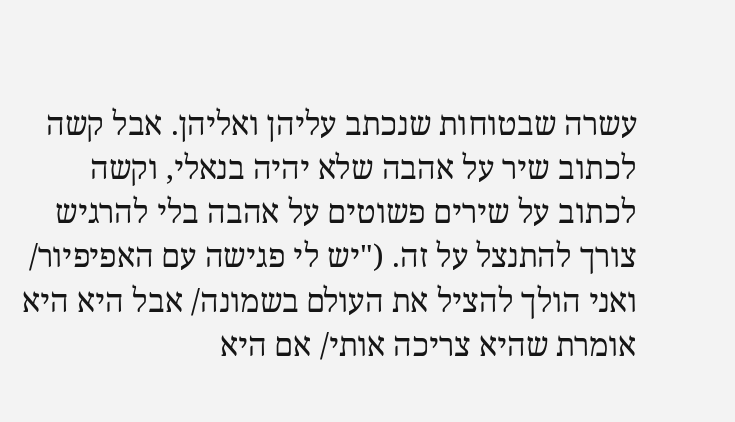עשרה שבטוחות שנכתב עליהן ואליהן. אבל קשה לכתוב שיר על אהבה שלא יהיה בנאלי, וקשה לכתוב על שירים פשוטים על אהבה בלי להרגיש צורך להתנצל על זה. ("יש לי פגישה עם האפיפיור/ ואני הולך להציל את העולם בשמונה/ אבל היא היא אומרת שהיא צריכה אותי/ אם היא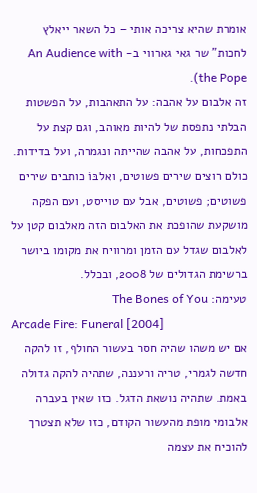אומרת שהיא צריכה אותי – כל השאר ייאלץ לחכות" שר גאי גארווי ב- An Audience with the Pope).
זה אלבום על אהבה: על התאהבות, על הפשטות הבלתי נתפסת של להיות מאוהב, וגם קצת על התפכחות, על אהבה שהייתה ונגמרה, ועל בדידות. כולם רוצים שירים פשוטים, ואלבּוֹ כותבים שירים פשוטים; פשוטים, אבל עם טוייסט, ועם הפקה מושקעת שהופכת את האלבום הזה מאלבום קטן על לאלבום שגדל עם הזמן ומרוויח את מקומו ביושר ברשימת הגדולים של 2008, ובכלל.
טעימה: The Bones of You
Arcade Fire: Funeral [2004]
אם יש משהו שהיה חסר בעשור החולף, זו להקה חדשה לגמרי, טריה ורעננה, שתהיה להקה גדולה באמת. שתהיה נושאת הדגל. כזו שאין בעברה אלבומי מופת מהעשור הקודם, כזו שלא תצטרך להוכיח את עצמה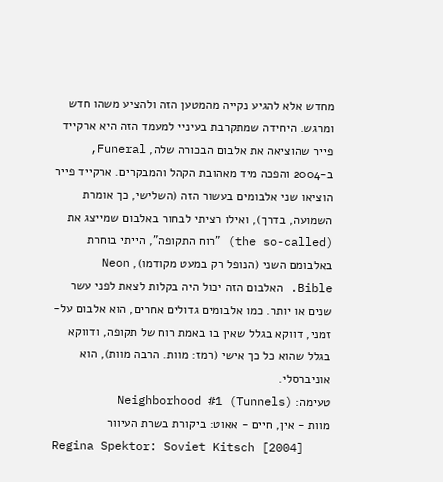מחדש אלא להגיע נקייה מהמטען הזה ולהציע משהו חדש ומרגש. היחידה שמתקרבת בעיניי למעמד הזה היא ארקייד פייר שהוציאה את אלבום הבכורה שלה, Funeral, ב-2004 והפכה מיד מאהובת הקהל והמבקרים. ארקייד פייר הוציאו שני אלבומים בעשור הזה (השלישי, כך אומרת השמועה, בדרך), ואילו רציתי לבחור באלבום שמייצג את (the so-called) "רוח התקופה", הייתי בוחרת באלבומם השני (הנופל רק במעט מקודמו), Neon Bible. האלבום הזה יכול היה בקלות לצאת לפני עשר שנים או יותר. כמו אלבומים גדולים אחרים, הוא אלבום על-זמני, דווקא בגלל שאין בו באמת רוח של תקופה, ודווקא בגלל שהוא כל כך אישי (רמז: מוות. הרבה מוות), הוא אוניברסלי.
טעימה: Neighborhood #1 (Tunnels)
מוות - אין, חיים - אאוט: ביקורת בשרת העיוור
Regina Spektor: Soviet Kitsch [2004]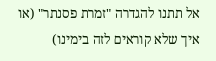אל תתנו להגדרה "זמרת פסנתר" (או איך שלא קוראים לזה בימינו)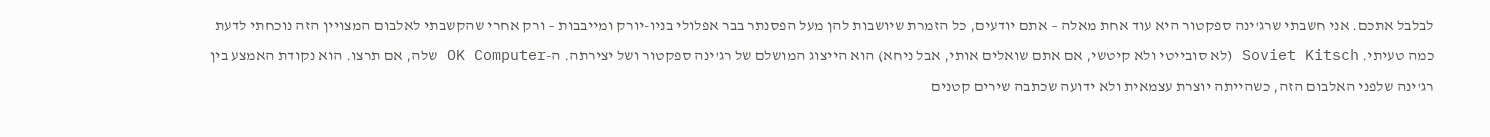לבלבל אתכם. אני חשבתי שרג'ינה ספקטור היא עוד אחת מאלה – אתם יודעים, כל הזמרת שיושבות להן מעל הפסנתר בבר אפלולי בניו-יורק ומייבבות – ורק אחרי שהקשבתי לאלבום המצויין הזה נוכחתי לדעת כמה טעיתי. Soviet Kitsch (לא סובייטי ולא קיטשי, אם אתם שואלים אותי, אבל ניחא) הוא הייצוג המושלם של רג'ינה ספקטור ושל יצירתה. ה-OK Computer שלה, אם תרצו. הוא נקודת האמצע בין רג'ינה שלפני האלבום הזה, כשהייתה יוצרת עצמאית ולא ידועה שכתבה שירים קטנים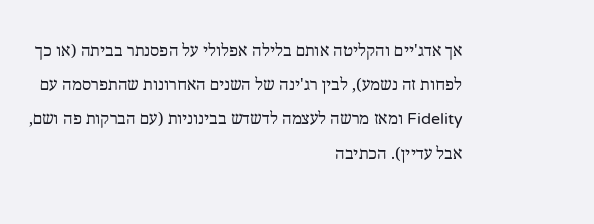אך אדג'יים והקליטה אותם בלילה אפלולי על הפסנתר בביתה (או כך לפחות זה נשמע), לבין רג'ינה של השנים האחרונות שהתפרסמה עם Fidelity ומאז מרשה לעצמה לדשדש בבינוניות (עם הברקות פה ושם, אבל עדיין). הכתיבה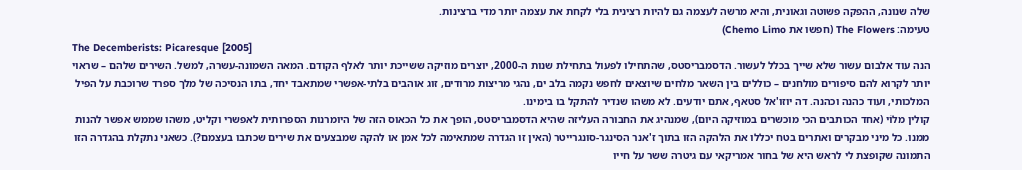שלה שנונה, ההפקה פשוטה וגאונית, והיא מרשה לעצמה גם להיות רצינית בלי לקחת את עצמה יותר מדי ברצינות.
טעימה: The Flowers (חפשו את Chemo Limo)
The Decemberists: Picaresque [2005]
הנה עוד אלבום עשור שלא שייך בכלל לעשור. הדסמבריסטס, שהתחילו לפעול בתחילת שנות ה-2000, יוצרים מוזיקה ששייכת יותר לאלף הקודם. המאה השמונה-עשרה, למשל. השירים שלהם – שראוי יותר לקרוא להם סיפורים מולחנים – כוללים בין השאר מלחים שיוצאים לחפש נקמה בלב ים, נהגי מריצות מרודים, זוג אוהבים בלתי-אפשרי שמתאבד יחד, בתו הנסיכה של מלך ספרד שרוכבת על הפיל המלכותי, ועוד כהנה וכהנה. דה יוזו'אל סטאף, אתם יודעים. לא משהו שנדיר להתקל בו בימינו.
קולין מלוֹי (אחד הכותבים הכי מוכשרים במוזיקה היום), שמנהיג את החבורה העליזה שהיא הדסמבריסטס, הופך את כל הכאוס הזה של היומרנות הספרותית לאפשרי וקליט, משהו שממש אפשר להנות ממנו. כל מיני מבקרים ואתרים בטח יכללו את הלהקה הזו בתוך ז'אנר הסינגר-סונגרייטר (האין זו הגדרה שמתאימה לכל אמן או להקה שמבצעים את שירים שכתבו בעצמם?). כשאני נתקלת בהגדרה הזו התמונה שקופצת לי לראש היא של בחור אמריקאי עם גיטרה ששר על חייו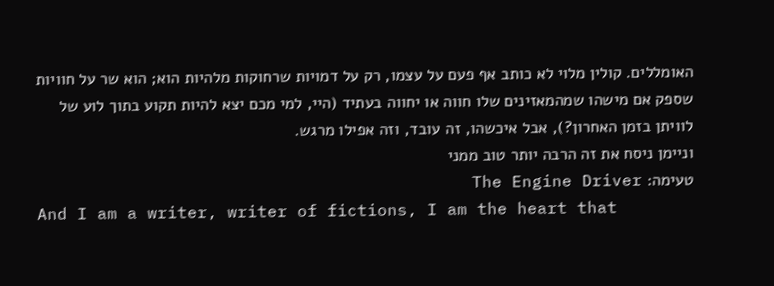האומללים. קולין מלוי לא כותב אף פעם על עצמו, רק על דמויות שרחוקות מלהיות הוא; הוא שר על חוויות שספק אם מישהו שמהמאזינים שלו חווה או יחווה בעתיד (היי, למי מכם יצא להיות תקוע בתוך לוע של לוויתן בזמן האחרון?), אבל איכשהו, זה עובד, וזה אפילו מרגש.
וניימן ניסח את זה הרבה יותר טוב ממני
טעימה: The Engine Driver
And I am a writer, writer of fictions, I am the heart that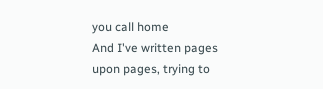you call home
And I've written pages upon pages, trying to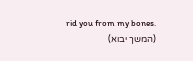rid you from my bones.
(המשך יבוא)